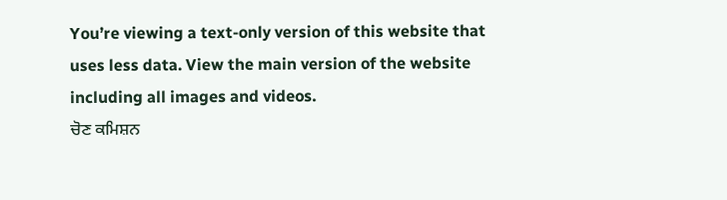You’re viewing a text-only version of this website that uses less data. View the main version of the website including all images and videos.
ਚੋਣ ਕਮਿਸ਼ਨ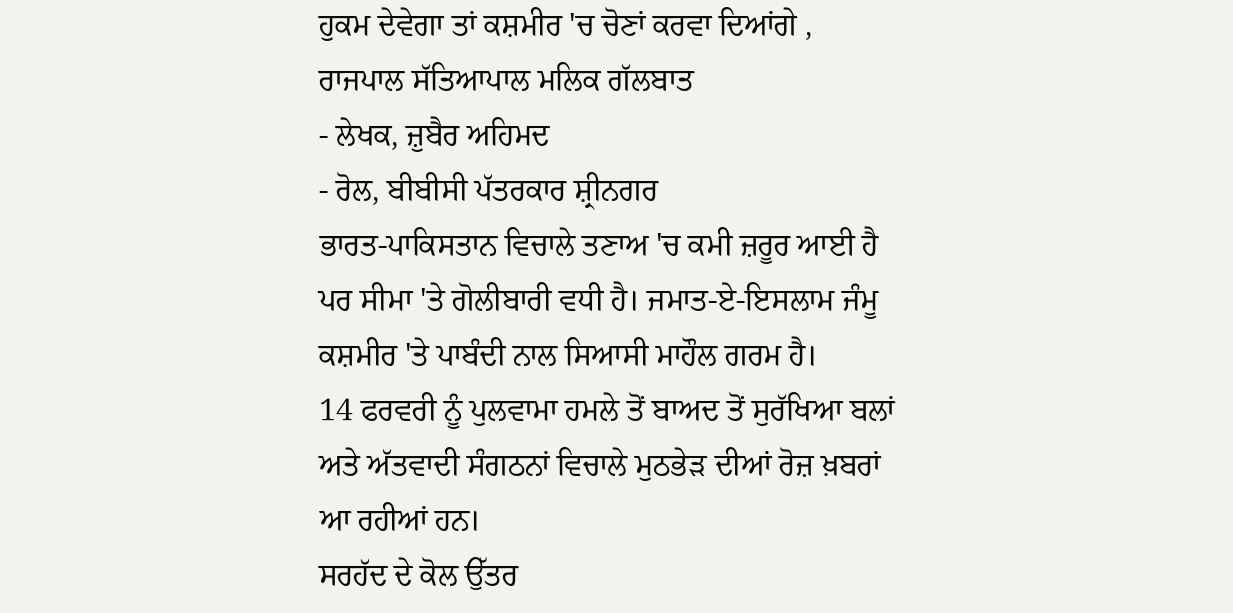ਹੁਕਮ ਦੇਵੇਗਾ ਤਾਂ ਕਸ਼ਮੀਰ 'ਚ ਚੋਣਾਂ ਕਰਵਾ ਦਿਆਂਗੇ , ਰਾਜਪਾਲ ਸੱਤਿਆਪਾਲ ਮਲਿਕ ਗੱਲਬਾਤ
- ਲੇਖਕ, ਜ਼ੁਬੈਰ ਅਹਿਮਦ
- ਰੋਲ, ਬੀਬੀਸੀ ਪੱਤਰਕਾਰ ਸ਼੍ਰੀਨਗਰ
ਭਾਰਤ-ਪਾਕਿਸਤਾਨ ਵਿਚਾਲੇ ਤਣਾਅ 'ਚ ਕਮੀ ਜ਼ਰੂਰ ਆਈ ਹੈ ਪਰ ਸੀਮਾ 'ਤੇ ਗੋਲੀਬਾਰੀ ਵਧੀ ਹੈ। ਜਮਾਤ-ਏ-ਇਸਲਾਮ ਜੰਮੂ ਕਸ਼ਮੀਰ 'ਤੇ ਪਾਬੰਦੀ ਨਾਲ ਸਿਆਸੀ ਮਾਹੌਲ ਗਰਮ ਹੈ।
14 ਫਰਵਰੀ ਨੂੰ ਪੁਲਵਾਮਾ ਹਮਲੇ ਤੋਂ ਬਾਅਦ ਤੋਂ ਸੁਰੱਖਿਆ ਬਲਾਂ ਅਤੇ ਅੱਤਵਾਦੀ ਸੰਗਠਨਾਂ ਵਿਚਾਲੇ ਮੁਠਭੇੜ ਦੀਆਂ ਰੋਜ਼ ਖ਼ਬਰਾਂ ਆ ਰਹੀਆਂ ਹਨ।
ਸਰਹੱਦ ਦੇ ਕੋਲ ਉੱਤਰ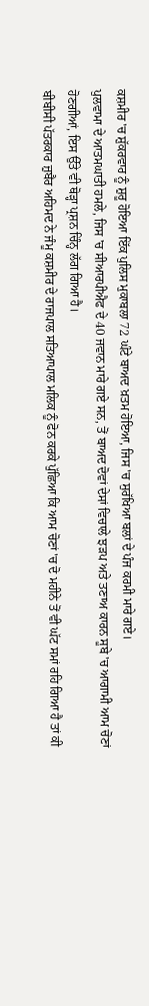ਕਸ਼ਮੀਰ 'ਚ ਸ਼ੁੱਕਰਵਾਰ ਨੂੰ ਸ਼ੁਰੂ ਹੋਇਆ ਇੱਕ ਪੁਲਿਸ ਮੁਕਾਬਲਾ 72 ਘੰਟੇ ਬਾਅਦ ਖ਼ਤਮ ਹੋਇਆ, ਜਿਸ 'ਚ ਸੁਰੱਖਿਆ ਬਲਾਂ ਦੇ ਪੰਜ ਕਰਮੀ ਮਾਰੇ ਗਏ।
ਪੁਲਵਾਮਾ ਦੇ ਆਤਮਘਾਤੀ ਹਮਲੇ, ਜਿਸ 'ਚ ਸੀਆਰਪੀਐਫ ਦੇ 40 ਜਵਾਨ ਮਾਰੇ ਗਏ ਸਨ, ਤੋਂ ਬਾਅਦ ਦੋਵਾਂ ਦੇਸਾਂ ਵਿਚਾਲੇ ਝੜਪ ਅਤੇ ਤਣਾਅ ਕਾਰਨ ਸੂਬੇ 'ਚ ਆਗਾਮੀ ਆਮ ਚੋਣਾਂ ਹੋਣਗੀਆਂ, ਇਸ ਉੱਤੇ ਵੀ ਥੋੜ੍ਹਾ ਪ੍ਰਸ਼ਨ ਚਿੰਨ੍ਹ ਲੱਗ ਗਿਆ ਹੈ।
ਬੀਬੀਸੀ ਪੱਤਰਕਾਰ ਜ਼ੁਬੈਰ ਅਹਿਮਦ ਨੇ ਜੰਮੂ ਕਸ਼ਮੀਰ ਦੇ ਰਾਜਪਾਲ ਸਤਿਆਪਾਲ ਮਲਿਕ ਨੂੰ ਫੋਨ ਕਰਕੇ ਪੁੱਛਿਆ ਕਿ ਆਮ ਚੋਣਾਂ 'ਚ ਦੋ ਮਹੀਨੇ ਤੋਂ ਵੀ ਘੱਟ ਸਮਾਂ ਰਹਿ ਗਿਆ ਹੈ ਤਾਂ ਕੀ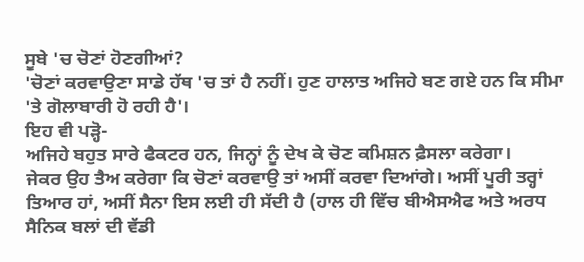ਸੂਬੇ 'ਚ ਚੋਣਾਂ ਹੋਣਗੀਆਂ?
'ਚੋਣਾਂ ਕਰਵਾਉਣਾ ਸਾਡੇ ਹੱਥ 'ਚ ਤਾਂ ਹੈ ਨਹੀਂ। ਹੁਣ ਹਾਲਾਤ ਅਜਿਹੇ ਬਣ ਗਏ ਹਨ ਕਿ ਸੀਮਾ 'ਤੇ ਗੋਲਾਬਾਰੀ ਹੋ ਰਹੀ ਹੈ'।
ਇਹ ਵੀ ਪੜ੍ਹੋ-
ਅਜਿਹੇ ਬਹੁਤ ਸਾਰੇ ਫੈਕਟਰ ਹਨ, ਜਿਨ੍ਹਾਂ ਨੂੰ ਦੇਖ ਕੇ ਚੋਣ ਕਮਿਸ਼ਨ ਫ਼ੈਸਲਾ ਕਰੇਗਾ।
ਜੇਕਰ ਉਹ ਤੈਅ ਕਰੇਗਾ ਕਿ ਚੋਣਾਂ ਕਰਵਾਉ ਤਾਂ ਅਸੀਂ ਕਰਵਾ ਦਿਆਂਗੇ। ਅਸੀਂ ਪੂਰੀ ਤਰ੍ਹਾਂ ਤਿਆਰ ਹਾਂ, ਅਸੀਂ ਸੈਨਾ ਇਸ ਲਈ ਹੀ ਸੱਦੀ ਹੈ (ਹਾਲ ਹੀ ਵਿੱਚ ਬੀਐਸਐਫ ਅਤੇ ਅਰਧ ਸੈਨਿਕ ਬਲਾਂ ਦੀ ਵੱਡੀ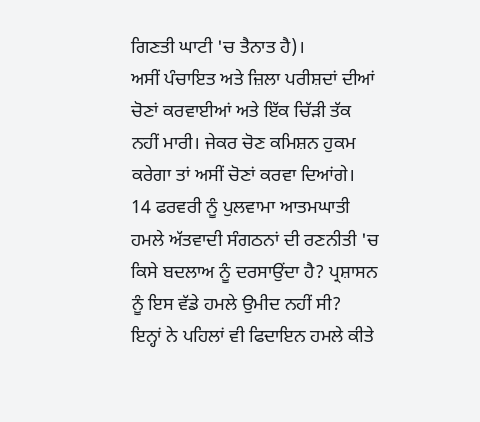ਗਿਣਤੀ ਘਾਟੀ 'ਚ ਤੈਨਾਤ ਹੈ)।
ਅਸੀਂ ਪੰਚਾਇਤ ਅਤੇ ਜ਼ਿਲਾ ਪਰੀਸ਼ਦਾਂ ਦੀਆਂ ਚੋਣਾਂ ਕਰਵਾਈਆਂ ਅਤੇ ਇੱਕ ਚਿੱੜੀ ਤੱਕ ਨਹੀਂ ਮਾਰੀ। ਜੇਕਰ ਚੋਣ ਕਮਿਸ਼ਨ ਹੁਕਮ ਕਰੇਗਾ ਤਾਂ ਅਸੀਂ ਚੋਣਾਂ ਕਰਵਾ ਦਿਆਂਗੇ।
14 ਫਰਵਰੀ ਨੂੰ ਪੁਲਵਾਮਾ ਆਤਮਘਾਤੀ ਹਮਲੇ ਅੱਤਵਾਦੀ ਸੰਗਠਨਾਂ ਦੀ ਰਣਨੀਤੀ 'ਚ ਕਿਸੇ ਬਦਲਾਅ ਨੂੰ ਦਰਸਾਉਂਦਾ ਹੈ? ਪ੍ਰਸ਼ਾਸਨ ਨੂੰ ਇਸ ਵੱਡੇ ਹਮਲੇ ਉਮੀਦ ਨਹੀਂ ਸੀ?
ਇਨ੍ਹਾਂ ਨੇ ਪਹਿਲਾਂ ਵੀ ਫਿਦਾਇਨ ਹਮਲੇ ਕੀਤੇ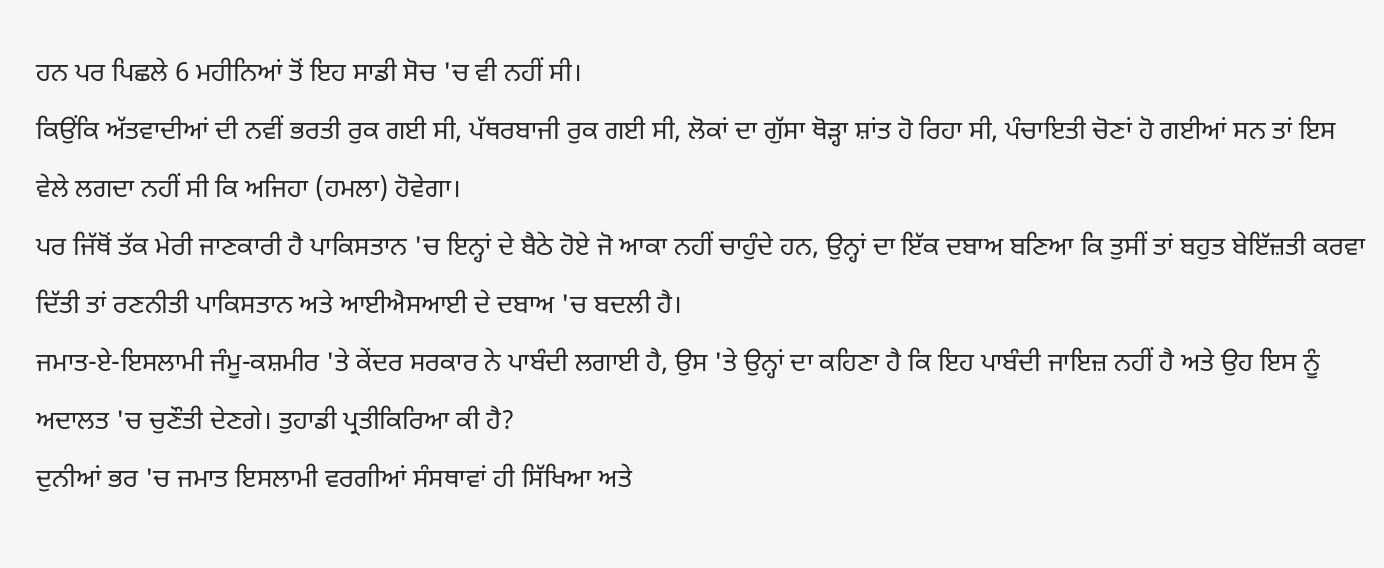ਹਨ ਪਰ ਪਿਛਲੇ 6 ਮਹੀਨਿਆਂ ਤੋਂ ਇਹ ਸਾਡੀ ਸੋਚ 'ਚ ਵੀ ਨਹੀਂ ਸੀ।
ਕਿਉਂਕਿ ਅੱਤਵਾਦੀਆਂ ਦੀ ਨਵੀਂ ਭਰਤੀ ਰੁਕ ਗਈ ਸੀ, ਪੱਥਰਬਾਜੀ ਰੁਕ ਗਈ ਸੀ, ਲੋਕਾਂ ਦਾ ਗੁੱਸਾ ਥੋੜ੍ਹਾ ਸ਼ਾਂਤ ਹੋ ਰਿਹਾ ਸੀ, ਪੰਚਾਇਤੀ ਚੋਣਾਂ ਹੋ ਗਈਆਂ ਸਨ ਤਾਂ ਇਸ ਵੇਲੇ ਲਗਦਾ ਨਹੀਂ ਸੀ ਕਿ ਅਜਿਹਾ (ਹਮਲਾ) ਹੋਵੇਗਾ।
ਪਰ ਜਿੱਥੋਂ ਤੱਕ ਮੇਰੀ ਜਾਣਕਾਰੀ ਹੈ ਪਾਕਿਸਤਾਨ 'ਚ ਇਨ੍ਹਾਂ ਦੇ ਬੈਠੇ ਹੋਏ ਜੋ ਆਕਾ ਨਹੀਂ ਚਾਹੁੰਦੇ ਹਨ, ਉਨ੍ਹਾਂ ਦਾ ਇੱਕ ਦਬਾਅ ਬਣਿਆ ਕਿ ਤੁਸੀਂ ਤਾਂ ਬਹੁਤ ਬੇਇੱਜ਼ਤੀ ਕਰਵਾ ਦਿੱਤੀ ਤਾਂ ਰਣਨੀਤੀ ਪਾਕਿਸਤਾਨ ਅਤੇ ਆਈਐਸਆਈ ਦੇ ਦਬਾਅ 'ਚ ਬਦਲੀ ਹੈ।
ਜਮਾਤ-ਏ-ਇਸਲਾਮੀ ਜੰਮੂ-ਕਸ਼ਮੀਰ 'ਤੇ ਕੇਂਦਰ ਸਰਕਾਰ ਨੇ ਪਾਬੰਦੀ ਲਗਾਈ ਹੈ, ਉਸ 'ਤੇ ਉਨ੍ਹਾਂ ਦਾ ਕਹਿਣਾ ਹੈ ਕਿ ਇਹ ਪਾਬੰਦੀ ਜਾਇਜ਼ ਨਹੀਂ ਹੈ ਅਤੇ ਉਹ ਇਸ ਨੂੰ ਅਦਾਲਤ 'ਚ ਚੁਣੌਤੀ ਦੇਣਗੇ। ਤੁਹਾਡੀ ਪ੍ਰਤੀਕਿਰਿਆ ਕੀ ਹੈ?
ਦੁਨੀਆਂ ਭਰ 'ਚ ਜਮਾਤ ਇਸਲਾਮੀ ਵਰਗੀਆਂ ਸੰਸਥਾਵਾਂ ਹੀ ਸਿੱਖਿਆ ਅਤੇ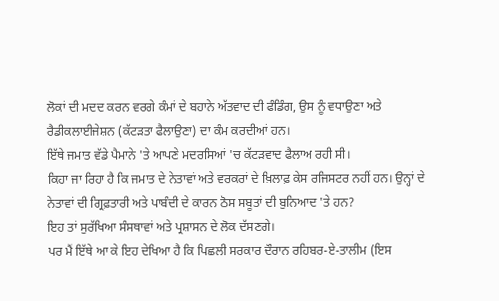ਲੋਕਾਂ ਦੀ ਮਦਦ ਕਰਨ ਵਰਗੇ ਕੰਮਾਂ ਦੇ ਬਹਾਨੇ ਅੱਤਵਾਦ ਦੀ ਫੰਡਿੰਗ, ਉਸ ਨੂੰ ਵਧਾਉਣਾ ਅਤੇ ਰੈਡੀਕਲਾਈਜੇਸ਼ਨ (ਕੱਟੜਤਾ ਫੈਲਾਉਣਾ) ਦਾ ਕੰਮ ਕਰਦੀਆਂ ਹਨ।
ਇੱਥੇ ਜਮਾਤ ਵੱਡੇ ਪੈਮਾਨੇ 'ਤੇ ਆਪਣੇ ਮਦਰਸਿਆਂ 'ਚ ਕੱਟੜਵਾਦ ਫੈਲਾਅ ਰਹੀ ਸੀ।
ਕਿਹਾ ਜਾ ਰਿਹਾ ਹੈ ਕਿ ਜਮਾਤ ਦੇ ਨੇਤਾਵਾਂ ਅਤੇ ਵਰਕਰਾਂ ਦੇ ਖ਼ਿਲਾਫ਼ ਕੇਸ ਰਜਿਸਟਰ ਨਹੀਂ ਹਨ। ਉਨ੍ਹਾਂ ਦੇ ਨੇਤਾਵਾਂ ਦੀ ਗ੍ਰਿਫ਼ਤਾਰੀ ਅਤੇ ਪਾਬੰਦੀ ਦੇ ਕਾਰਨ ਠੋਸ ਸਬੂਤਾਂ ਦੀ ਬੁਨਿਆਦ 'ਤੇ ਹਨ?
ਇਹ ਤਾਂ ਸੁਰੱਖਿਆ ਸੰਸਥਾਵਾਂ ਅਤੇ ਪ੍ਰਸ਼ਾਸਨ ਦੇ ਲੋਕ ਦੱਸਣਗੇ।
ਪਰ ਮੈਂ ਇੱਥੇ ਆ ਕੇ ਇਹ ਦੇਖਿਆ ਹੈ ਕਿ ਪਿਛਲੀ ਸਰਕਾਰ ਦੌਰਾਨ ਰਹਿਬਰ-ਏ-ਤਾਲੀਮ (ਇਸ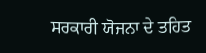ਸਰਕਾਰੀ ਯੋਜਨਾ ਦੇ ਤਹਿਤ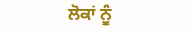ਲੋਕਾਂ ਨੂੰ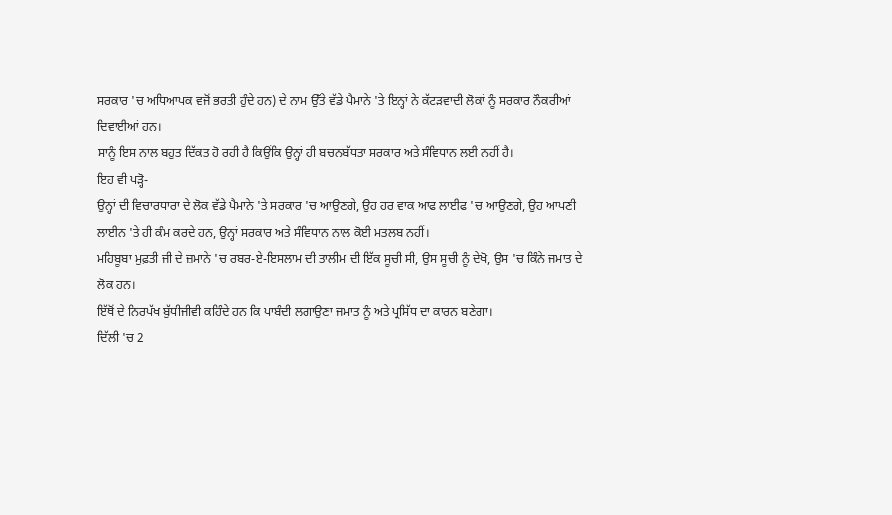ਸਰਕਾਰ 'ਚ ਅਧਿਆਪਕ ਵਜੋਂ ਭਰਤੀ ਹੁੰਦੇ ਹਨ) ਦੇ ਨਾਮ ਉੱਤੇ ਵੱਡੇ ਪੈਮਾਨੇ 'ਤੇ ਇਨ੍ਹਾਂ ਨੇ ਕੱਟੜਵਾਦੀ ਲੋਕਾਂ ਨੂੰ ਸਰਕਾਰ ਨੌਕਰੀਆਂ ਦਿਵਾਈਆਂ ਹਨ।
ਸਾਨੂੰ ਇਸ ਨਾਲ ਬਹੁਤ ਦਿੱਕਤ ਹੋ ਰਹੀ ਹੈ ਕਿਉਂਕਿ ਉਨ੍ਹਾਂ ਹੀ ਬਚਨਬੱਧਤਾ ਸਰਕਾਰ ਅਤੇ ਸੰਵਿਧਾਨ ਲਈ ਨਹੀਂ ਹੈ।
ਇਹ ਵੀ ਪੜ੍ਹੋ-
ਉਨ੍ਹਾਂ ਦੀ ਵਿਚਾਰਧਾਰਾ ਦੇ ਲੋਕ ਵੱਡੇ ਪੈਮਾਨੇ 'ਤੇ ਸਰਕਾਰ 'ਚ ਆਉਣਗੇ, ਉਹ ਹਰ ਵਾਕ ਆਫ ਲਾਈਫ 'ਚ ਆਉਣਗੇ, ਉਹ ਆਪਣੀ ਲਾਈਨ 'ਤੇ ਹੀ ਕੰਮ ਕਰਦੇ ਹਨ, ਉਨ੍ਹਾਂ ਸਰਕਾਰ ਅਤੇ ਸੰਵਿਧਾਨ ਨਾਲ ਕੋਈ ਮਤਲਬ ਨਹੀਂ।
ਮਹਿਬੂਬਾ ਮੁਫ਼ਤੀ ਜੀ ਦੇ ਜ਼ਮਾਨੇ 'ਚ ਰਬਰ-ਏ-ਇਸਲਾਮ ਦੀ ਤਾਲੀਮ ਦੀ ਇੱਕ ਸੂਚੀ ਸੀ, ਉਸ ਸੂਚੀ ਨੂੰ ਦੇਖੋ, ਉਸ 'ਚ ਕਿੰਨੇ ਜਮਾਤ ਦੇ ਲੋਕ ਹਨ।
ਇੱਥੋਂ ਦੇ ਨਿਰਪੱਖ ਬੁੱਧੀਜੀਵੀ ਕਹਿੰਦੇ ਹਨ ਕਿ ਪਾਬੰਦੀ ਲਗਾਉਣਾ ਜਮਾਤ ਨੂੰ ਅਤੇ ਪ੍ਰਸਿੱਧ ਦਾ ਕਾਰਨ ਬਣੇਗਾ।
ਦਿੱਲੀ 'ਚ 2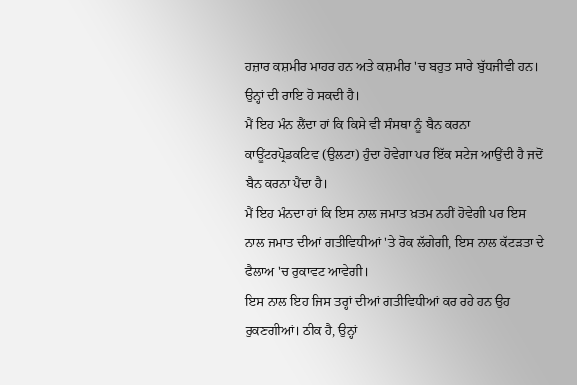ਹਜ਼ਾਰ ਕਸ਼ਮੀਰ ਮਾਹਰ ਹਨ ਅਤੇ ਕਸ਼ਮੀਰ 'ਚ ਬਹੁਤ ਸਾਰੇ ਬੁੱਧਜੀਵੀ ਹਨ। ਉਨ੍ਹਾਂ ਦੀ ਰਾਇ ਹੋ ਸਕਦੀ ਹੈ।
ਮੈਂ ਇਹ ਮੰਨ ਲੈਂਦਾ ਹਾਂ ਕਿ ਕਿਸੇ ਵੀ ਸੰਸਥਾ ਨੂੰ ਬੈਨ ਕਰਨਾ ਕਾਊਂਟਰਪ੍ਰੋਡਕਟਿਵ (ਉਲਟਾ) ਹੁੰਦਾ ਹੋਵੇਗਾ ਪਰ ਇੱਕ ਸਟੇਜ ਆਉਂਦੀ ਹੈ ਜਦੋਂ ਬੈਨ ਕਰਨਾ ਪੈਂਦਾ ਹੈ।
ਮੈਂ ਇਹ ਮੰਨਦਾ ਹਾਂ ਕਿ ਇਸ ਨਾਲ ਜਮਾਤ ਖ਼ਤਮ ਨਹੀਂ ਹੋਵੇਗੀ ਪਰ ਇਸ ਨਾਲ ਜਮਾਤ ਦੀਆਂ ਗਤੀਵਿਧੀਆਂ 'ਤੇ ਰੋਕ ਲੱਗੇਗੀ, ਇਸ ਨਾਲ ਕੱਟੜਤਾ ਦੇ ਫੈਲਾਅ 'ਚ ਰੁਕਾਵਟ ਆਵੇਗੀ।
ਇਸ ਨਾਲ ਇਹ ਜਿਸ ਤਰ੍ਹਾਂ ਦੀਆਂ ਗਤੀਵਿਧੀਆਂ ਕਰ ਰਹੇ ਹਨ ਉਹ ਰੁਕਣਗੀਆਂ। ਠੀਕ ਹੈ, ਉਨ੍ਹਾਂ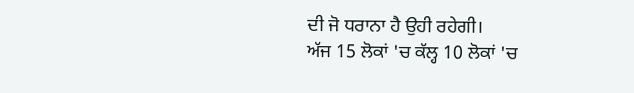ਦੀ ਜੋ ਧਰਾਨਾ ਹੈ ਉਹੀ ਰਹੇਗੀ।
ਅੱਜ 15 ਲੋਕਾਂ 'ਚ ਕੱਲ੍ਹ 10 ਲੋਕਾਂ 'ਚ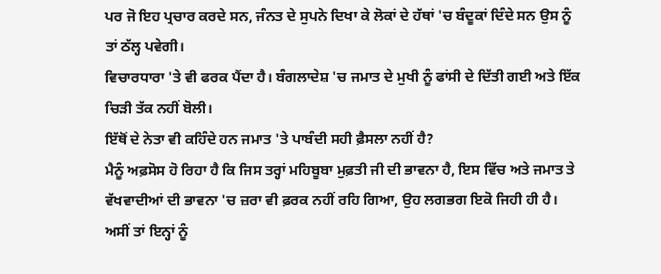ਪਰ ਜੋ ਇਹ ਪ੍ਰਚਾਰ ਕਰਦੇ ਸਨ, ਜੰਨਤ ਦੇ ਸੁਪਨੇ ਦਿਖਾ ਕੇ ਲੋਕਾਂ ਦੇ ਹੱਥਾਂ 'ਚ ਬੰਦੂਕਾਂ ਦਿੰਦੇ ਸਨ ਉਸ ਨੂੰ ਤਾਂ ਠੱਲ੍ਹ ਪਵੇਗੀ।
ਵਿਚਾਰਧਾਰਾ 'ਤੇ ਵੀ ਫਰਕ ਪੈਂਦਾ ਹੈ। ਬੰਗਲਾਦੇਸ਼ 'ਚ ਜਮਾਤ ਦੇ ਮੁਖੀ ਨੂੰ ਫਾਂਸੀ ਦੇ ਦਿੱਤੀ ਗਈ ਅਤੇ ਇੱਕ ਚਿੜੀ ਤੱਕ ਨਹੀਂ ਬੋਲੀ।
ਇੱਥੋਂ ਦੇ ਨੇਤਾ ਵੀ ਕਹਿੰਦੇ ਹਨ ਜਮਾਤ 'ਤੇ ਪਾਬੰਦੀ ਸਹੀ ਫ਼ੈਸਲਾ ਨਹੀਂ ਹੈ?
ਮੈਨੂੰ ਅਫ਼ਸੋਸ ਹੋ ਰਿਹਾ ਹੈ ਕਿ ਜਿਸ ਤਰ੍ਹਾਂ ਮਹਿਬੂਬਾ ਮੁਫ਼ਤੀ ਜੀ ਦੀ ਭਾਵਨਾ ਹੈ, ਇਸ ਵਿੱਚ ਅਤੇ ਜਮਾਤ ਤੇ ਵੱਖਵਾਦੀਆਂ ਦੀ ਭਾਵਨਾ 'ਚ ਜ਼ਰਾ ਵੀ ਫ਼ਰਕ ਨਹੀਂ ਰਹਿ ਗਿਆ, ਉਹ ਲਗਭਗ ਇਕੋ ਜਿਹੀ ਹੀ ਹੈ।
ਅਸੀਂ ਤਾਂ ਇਨ੍ਹਾਂ ਨੂੰ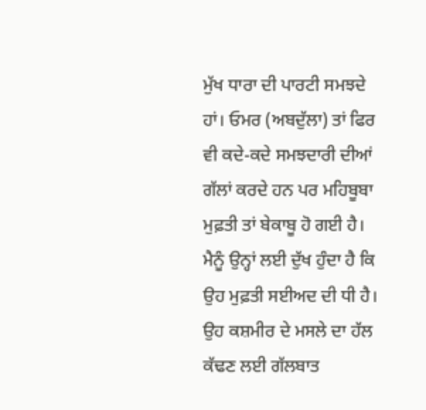ਮੁੱਖ ਧਾਰਾ ਦੀ ਪਾਰਟੀ ਸਮਝਦੇ ਹਾਂ। ਓਮਰ (ਅਬਦੁੱਲਾ) ਤਾਂ ਫਿਰ ਵੀ ਕਦੇ-ਕਦੇ ਸਮਝਦਾਰੀ ਦੀਆਂ ਗੱਲਾਂ ਕਰਦੇ ਹਨ ਪਰ ਮਹਿਬੂਬਾ ਮੁਫ਼ਤੀ ਤਾਂ ਬੇਕਾਬੂ ਹੋ ਗਈ ਹੈ।
ਮੈਨੂੰ ਉਨ੍ਹਾਂ ਲਈ ਦੁੱਖ ਹੁੰਦਾ ਹੈ ਕਿ ਉਹ ਮੁਫ਼ਤੀ ਸਈਅਦ ਦੀ ਧੀ ਹੈ।
ਉਹ ਕਸ਼ਮੀਰ ਦੇ ਮਸਲੇ ਦਾ ਹੱਲ ਕੱਢਣ ਲਈ ਗੱਲਬਾਤ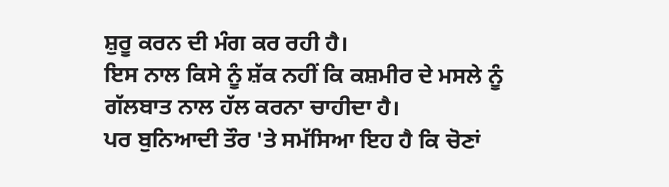ਸ਼ੁਰੂ ਕਰਨ ਦੀ ਮੰਗ ਕਰ ਰਹੀ ਹੈ।
ਇਸ ਨਾਲ ਕਿਸੇ ਨੂੰ ਸ਼ੱਕ ਨਹੀਂ ਕਿ ਕਸ਼ਮੀਰ ਦੇ ਮਸਲੇ ਨੂੰ ਗੱਲਬਾਤ ਨਾਲ ਹੱਲ ਕਰਨਾ ਚਾਹੀਦਾ ਹੈ।
ਪਰ ਬੁਨਿਆਦੀ ਤੌਰ 'ਤੇ ਸਮੱਸਿਆ ਇਹ ਹੈ ਕਿ ਚੋਣਾਂ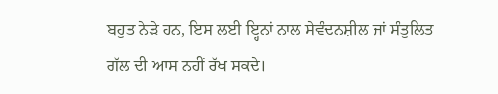ਬਹੁਤ ਨੇੜੇ ਹਨ, ਇਸ ਲਈ ਇ੍ਹਨਾਂ ਨਾਲ ਸੇਵੰਦਨਸ਼ੀਲ ਜਾਂ ਸੰਤੁਲਿਤ ਗੱਲ ਦੀ ਆਸ ਨਹੀਂ ਰੱਖ ਸਕਦੇ।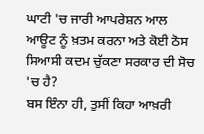ਘਾਟੀ 'ਚ ਜਾਰੀ ਆਪਰੇਸ਼ਨ ਆਲ ਆਊਟ ਨੂੰ ਖ਼ਤਮ ਕਰਨਾ ਅਤੇ ਕੋਈ ਠੋਸ ਸਿਆਸੀ ਕਦਮ ਚੁੱਕਣਾ ਸਰਕਾਰ ਦੀ ਸੋਚ 'ਚ ਹੈ?
ਬਸ ਇੰਨਾ ਹੀ, ਤੁਸੀਂ ਕਿਹਾ ਆਖ਼ਰੀ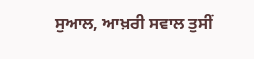ਸੁਆਲ, ਆਖ਼ਰੀ ਸਵਾਲ ਤੁਸੀਂ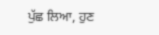ਪੁੱਛ ਲਿਆ, ਹੁਣ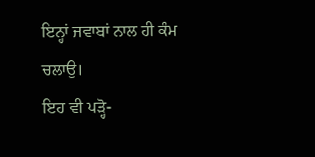ਇਨ੍ਹਾਂ ਜਵਾਬਾਂ ਨਾਲ ਹੀ ਕੰਮ ਚਲਾਉ।
ਇਹ ਵੀ ਪੜ੍ਹੋ-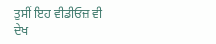ਤੁਸੀਂ ਇਹ ਵੀਡੀਓਜ਼ ਵੀ ਦੇਖ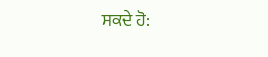ਸਕਦੇ ਹੋ: